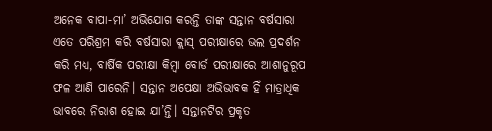ଅନେକ ବାପା-ମା’ ଅଭିଯୋଗ କରନ୍ତି ତାଙ୍କ ସନ୍ତାନ ବର୍ଷସାରା ଏତେ ପରିଶ୍ରମ କରି ବର୍ଷସାରା କ୍ଲାସ୍ ପରୀକ୍ଷାରେ ଭଲ ପ୍ରଦର୍ଶନ କରି ମଧ୍ୟ, ବାର୍ଷିକ ପରୀକ୍ଷା କିମ୍ବା ବୋର୍ଡ ପରୀକ୍ଷାରେ ଆଶାନୁରୂପ ଫଳ ଆଣି ପାରେନି। ସନ୍ତାନ ଅପେକ୍ଷା ଅଭିଭାବକ ହିଁ ମାତ୍ରାଧିକ ଭାବରେ ନିରାଶ ହୋଇ ଯା’ନ୍ତି। ସନ୍ତାନଟିର ପ୍ରକୃତ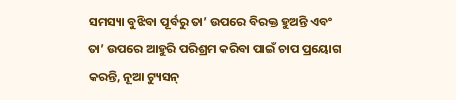ସମସ୍ୟା ବୁଝିବା ପୂର୍ବରୁ ତା’ ଉପରେ ବିରକ୍ତ ହୁଅନ୍ତି ଏବଂ ତା’ ଉପରେ ଆହୁରି ପରିଶ୍ରମ କରିବା ପାଇଁ ଚାପ ପ୍ରୟୋଗ କରନ୍ତି, ନୂଆ ଟ୍ୟୁସନ୍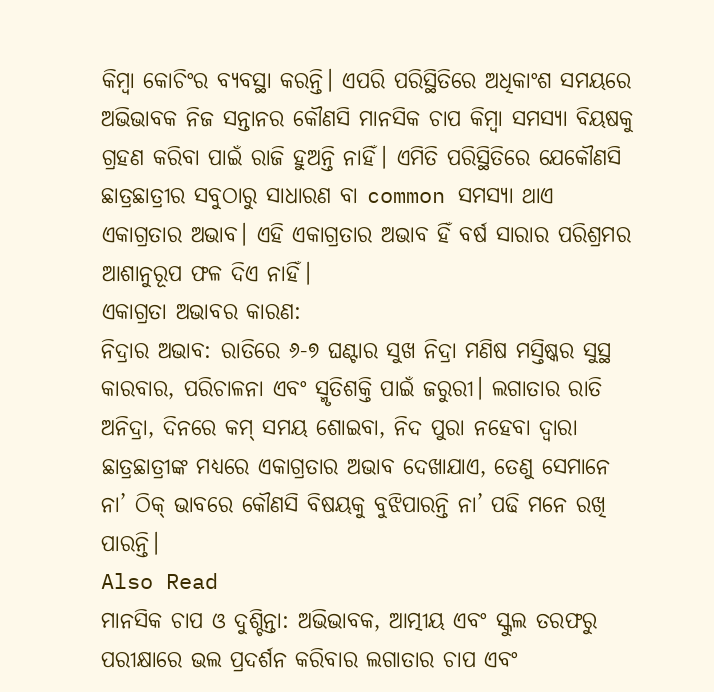କିମ୍ବା କୋଚିଂର ବ୍ୟବସ୍ଥା କରନ୍ତି। ଏପରି ପରିସ୍ଥିତିରେ ଅଧିକାଂଶ ସମୟରେ ଅଭିଭାବକ ନିଜ ସନ୍ତାନର କୌଣସି ମାନସିକ ଚାପ କିମ୍ବା ସମସ୍ୟା ବିୟଷକୁ ଗ୍ରହଣ କରିବା ପାଇଁ ରାଜି ହୁଅନ୍ତି ନାହିଁ। ଏମିତି ପରିସ୍ଥିତିରେ ଯେକୌଣସି ଛାତ୍ରଛାତ୍ରୀର ସବୁଠାରୁ ସାଧାରଣ ବା common ସମସ୍ୟା ଥାଏ ଏକାଗ୍ରତାର ଅଭାବ। ଏହି ଏକାଗ୍ରତାର ଅଭାବ ହିଁ ବର୍ଷ ସାରାର ପରିଶ୍ରମର ଆଶାନୁରୂପ ଫଳ ଦିଏ ନାହିଁ।
ଏକାଗ୍ରତା ଅଭାବର କାରଣ:
ନିଦ୍ରାର ଅଭାବ: ରାତିରେ ୬-୭ ଘଣ୍ଟାର ସୁଖ ନିଦ୍ରା ମଣିଷ ମସ୍ତିଷ୍କର ସୁସ୍ଥ କାରବାର, ପରିଚାଳନା ଏବଂ ସ୍ମୃତିଶକ୍ତି ପାଇଁ ଜରୁରୀ। ଲଗାତାର ରାତି ଅନିଦ୍ରା, ଦିନରେ କମ୍ ସମୟ ଶୋଇବା, ନିଦ ପୁରା ନହେବା ଦ୍ବାରା ଛାତ୍ରଛାତ୍ରୀଙ୍କ ମଧ୍ୟରେ ଏକାଗ୍ରତାର ଅଭାବ ଦେଖାଯାଏ, ତେଣୁ ସେମାନେ ନା’ ଠିକ୍ ଭାବରେ କୌଣସି ବିଷୟକୁ ବୁଝିପାରନ୍ତି ନା’ ପଢି ମନେ ରଖି ପାରନ୍ତି।
Also Read
ମାନସିକ ଚାପ ଓ ଦୁଶ୍ଚିନ୍ତା: ଅଭିଭାବକ, ଆତ୍ମୀୟ ଏବଂ ସ୍କୁଲ ତରଫରୁ ପରୀକ୍ଷାରେ ଭଲ ପ୍ରଦର୍ଶନ କରିବାର ଲଗାତାର ଚାପ ଏବଂ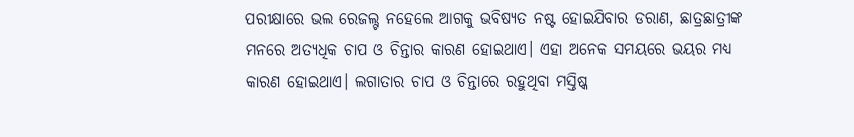ପରୀକ୍ଷାରେ ଭଲ ରେଜଲ୍ଟ ନହେଲେ ଆଗକୁ ଭବିଷ୍ୟତ ନଷ୍ଟ ହୋଇଯିବାର ଡରାଣ, ଛାତ୍ରଛାତ୍ରୀଙ୍କ ମନରେ ଅତ୍ୟଧିକ ଚାପ ଓ ଚିନ୍ତାର କାରଣ ହୋଇଥାଏ। ଏହା ଅନେକ ସମୟରେ ଭୟର ମଧ୍ୟ କାରଣ ହୋଇଥାଏ। ଲଗାତାର ଚାପ ଓ ଚିନ୍ତାରେ ରହୁଥିବା ମସ୍ତିଷ୍କ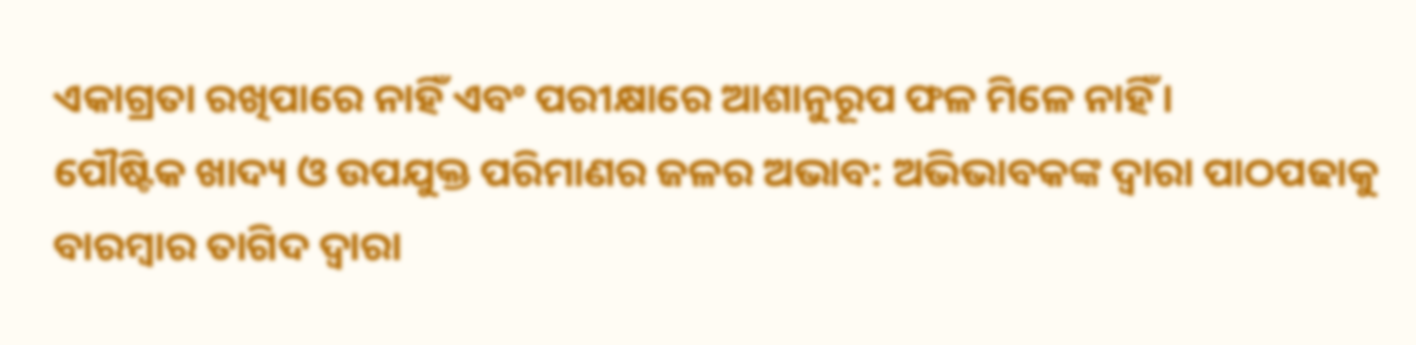ଏକାଗ୍ରତା ରଖିପାରେ ନାହିଁ ଏବଂ ପରୀକ୍ଷାରେ ଆଶାନୁରୂପ ଫଳ ମିଳେ ନାହିଁ।
ପୌଷ୍ଟିକ ଖାଦ୍ୟ ଓ ଉପଯୁକ୍ତ ପରିମାଣର ଜଳର ଅଭାବ: ଅଭିଭାବକଙ୍କ ଦ୍ଵାରା ପାଠପଢାକୁ ବାରମ୍ବାର ତାଗିଦ ଦ୍ବାରା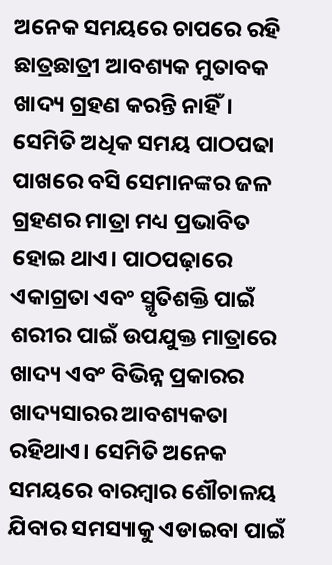ଅନେକ ସମୟରେ ଚାପରେ ରହି ଛାତ୍ରଛାତ୍ରୀ ଆବଶ୍ୟକ ମୁତାବକ ଖାଦ୍ୟ ଗ୍ରହଣ କରନ୍ତି ନାହିଁ। ସେମିତି ଅଧିକ ସମୟ ପାଠପଢା ପାଖରେ ବସି ସେମାନଙ୍କର ଜଳ ଗ୍ରହଣର ମାତ୍ରା ମଧ୍ୟ ପ୍ରଭାବିତ ହୋଇ ଥାଏ। ପାଠପଢ଼ାରେ ଏକାଗ୍ରତା ଏବଂ ସ୍ମୃତିଶକ୍ତି ପାଇଁ ଶରୀର ପାଇଁ ଉପଯୁକ୍ତ ମାତ୍ରାରେ ଖାଦ୍ୟ ଏବଂ ବିଭିନ୍ନ ପ୍ରକାରର ଖାଦ୍ୟସାରର ଆବଶ୍ୟକତା ରହିଥାଏ। ସେମିତି ଅନେକ ସମୟରେ ବାରମ୍ବାର ଶୌଚାଳୟ ଯିବାର ସମସ୍ୟାକୁ ଏଡାଇବା ପାଇଁ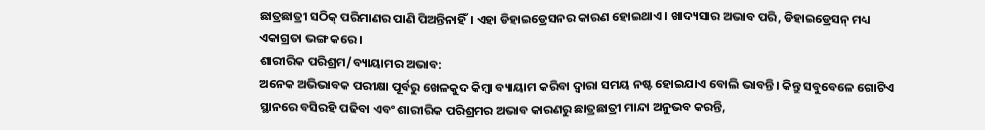ଛାତ୍ରଛାତ୍ରୀ ସଠିକ୍ ପରିମାଣର ପାଣି ପିଅନ୍ତିନାହିଁ। ଏହା ଡିହାଇଡ୍ରେସନର କାରଣ ହୋଇଥାଏ। ଖାଦ୍ୟସାର ଅଭାବ ପରି, ଡିହାଇଡ୍ରେସନ୍ ମଧ୍ୟ ଏକାଗ୍ରତା ଭଙ୍ଗ କରେ।
ଶାରୀରିକ ପରିଶ୍ରମ/ବ୍ୟାୟାମର ଅଭାବ:
ଅନେକ ଅଭିଭାବକ ପରୀକ୍ଷା ପୂର୍ବରୁ ଖେଳକୁଦ କିମ୍ବା ବ୍ୟାୟାମ କରିବା ଦ୍ୱାରା ସମୟ ନଷ୍ଟ ହୋଇଯାଏ ବୋଲି ଭାବନ୍ତି। କିନ୍ତୁ ସବୁବେଳେ ଗୋଟିଏ ସ୍ଥାନରେ ବସିରହି ପଢିବା ଏବଂ ଶାରୀରିକ ପରିଶ୍ରମର ଅଭାବ କାରଣରୁ ଛାତ୍ରଛାତ୍ରୀ ମାନ୍ଦା ଅନୁଭବ କରନ୍ତି,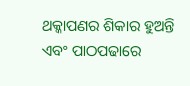ଥକ୍କାପଣର ଶିକାର ହୁଅନ୍ତି ଏବଂ ପାଠପଢାରେ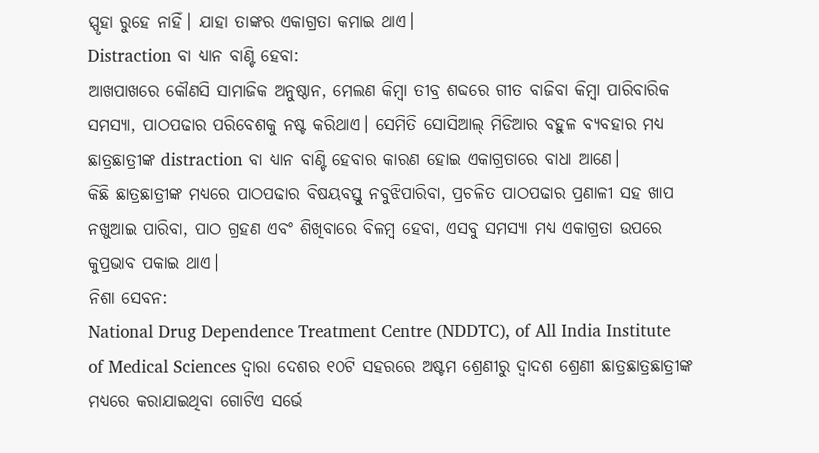ସ୍ପୃହା ରୁହେ ନାହିଁ। ଯାହା ତାଙ୍କର ଏକାଗ୍ରତା କମାଇ ଥାଏ।
Distraction ବା ଧ୍ୟାନ ବାଣ୍ଟି ହେବା:
ଆଖପାଖରେ କୌଣସି ସାମାଜିକ ଅନୁଷ୍ଠାନ, ମେଲଣ କିମ୍ବା ତୀବ୍ର ଶବ୍ଦରେ ଗୀତ ବାଜିବା କିମ୍ବା ପାରିବାରିକ ସମସ୍ୟା, ପାଠପଢାର ପରିବେଶକୁ ନଷ୍ଟ କରିଥାଏ। ସେମିତି ସୋସିଆଲ୍ ମିଡିଆର ବହୁଳ ବ୍ୟବହାର ମଧ୍ୟ ଛାତ୍ରଛାତ୍ରୀଙ୍କ distraction ବା ଧ୍ୟାନ ବାଣ୍ଟି ହେବାର କାରଣ ହୋଇ ଏକାଗ୍ରତାରେ ବାଧା ଆଣେ।
କିଛି ଛାତ୍ରଛାତ୍ରୀଙ୍କ ମଧ୍ୟରେ ପାଠପଢାର ବିଷୟବସ୍ତୁ ନବୁଝିପାରିବା, ପ୍ରଚଳିତ ପାଠପଢାର ପ୍ରଣାଳୀ ସହ ଖାପ ନଖୁଆଇ ପାରିବା, ପାଠ ଗ୍ରହଣ ଏବଂ ଶିଖିବାରେ ବିଳମ୍ବ ହେବା, ଏସବୁ ସମସ୍ୟା ମଧ୍ୟ ଏକାଗ୍ରତା ଉପରେ କୁପ୍ରଭାବ ପକାଇ ଥାଏ।
ନିଶା ସେବନ:
National Drug Dependence Treatment Centre (NDDTC), of All India Institute of Medical Sciences ଦ୍ବାରା ଦେଶର ୧୦ଟି ସହରରେ ଅଷ୍ଟମ ଶ୍ରେଣୀରୁ ଦ୍ବାଦଶ ଶ୍ରେଣୀ ଛାତ୍ରଛାତ୍ରଛାତ୍ରୀଙ୍କ ମଧ୍ୟରେ କରାଯାଇଥିବା ଗୋଟିଏ ସର୍ଭେ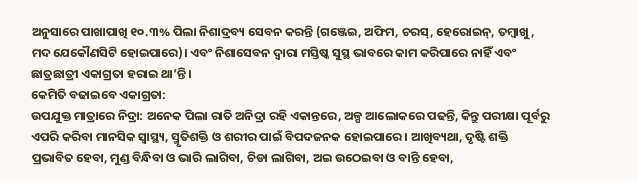ଅନୁସାରେ ପାଖାପାଖି ୧୦.୩% ପିଲା ନିଶାଦ୍ରବ୍ୟ ସେବନ କରନ୍ତି (ଗଞ୍ଜେଇ, ଅଫିମ, ଚରସ୍, ହେରୋଇନ୍, ତମ୍ବାଖୁ, ମଦ ଯେକୌଣସିଟି ହୋଇପାରେ)। ଏବଂ ନିଶାସେବନ ଦ୍ବାରା ମସ୍ତିଷ୍କ ସୁସ୍ଥ ଭାବରେ କାମ କରିପାରେ ନାହିଁ ଏବଂ ଛାତ୍ରଛାତ୍ରୀ ଏକାଗ୍ରତା ହରାଇ ଥା’ନ୍ତି।
କେମିତି ବଢାଇବେ ଏକାଗ୍ରତା:
ଉପଯୁକ୍ତ ମାତ୍ରାରେ ନିଦ୍ରା: ଅନେକ ପିଲା ରାତି ଅନିଦ୍ରା ରହି ଏକାନ୍ତରେ, ଅଳ୍ପ ଆଲୋକରେ ପଢନ୍ତି, କିନ୍ତୁ ପରୀକ୍ଷା ପୂର୍ବରୁ ଏପରି କରିବା ମାନସିକ ସ୍ବାସ୍ଥ୍ୟ, ସ୍ମୃତିଶକ୍ତି ଓ ଶରୀର ପାଇଁ ବିପଦଜନକ ହୋଇପାରେ। ଆଖିବ୍ୟଥା, ଦୃଷ୍ଟି ଶକ୍ତି ପ୍ରଭାବିତ ହେବା, ମୁଣ୍ଡ ବିନ୍ଧିବା ଓ ଭାରି ଲାଗିବା, ଚିଡା ଲାଗିବା, ଅଇ ଉଠେଇବା ଓ ବାନ୍ତି ହେବା,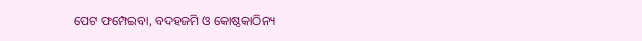ପେଟ ଫମ୍ପେଇବା, ବଦହଜମି ଓ କୋଷ୍ଠକାଠିନ୍ୟ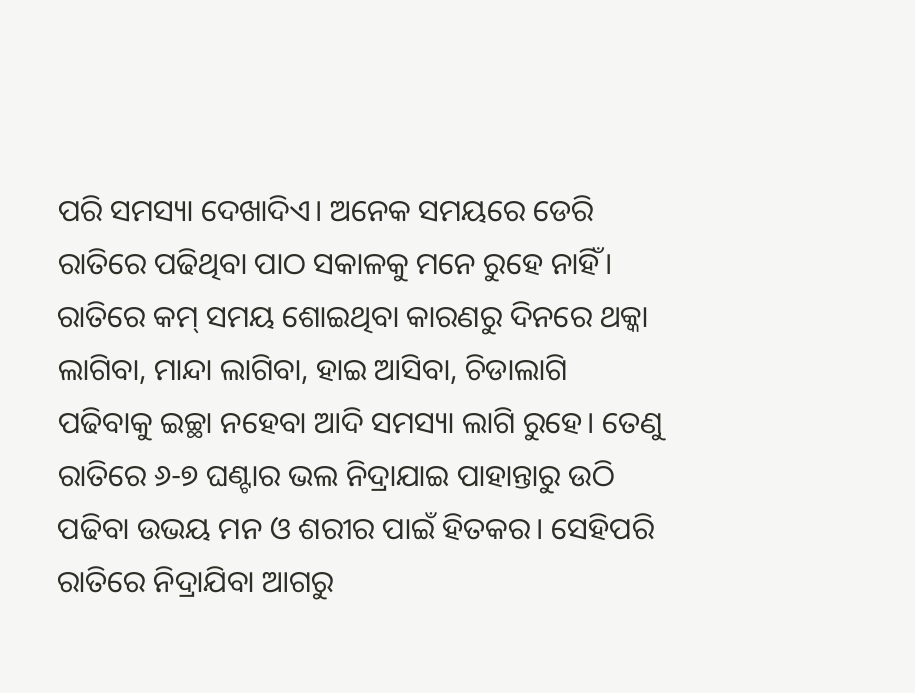ପରି ସମସ୍ୟା ଦେଖାଦିଏ। ଅନେକ ସମୟରେ ଡେରି ରାତିରେ ପଢିଥିବା ପାଠ ସକାଳକୁ ମନେ ରୁହେ ନାହିଁ। ରାତିରେ କମ୍ ସମୟ ଶୋଇଥିବା କାରଣରୁ ଦିନରେ ଥକ୍କା ଲାଗିବା, ମାନ୍ଦା ଲାଗିବା, ହାଇ ଆସିବା, ଚିଡାଲାଗି ପଢିବାକୁ ଇଚ୍ଛା ନହେବା ଆଦି ସମସ୍ୟା ଲାଗି ରୁହେ। ତେଣୁ ରାତିରେ ୬-୭ ଘଣ୍ଟାର ଭଲ ନିଦ୍ରାଯାଇ ପାହାନ୍ତାରୁ ଉଠି ପଢିବା ଉଭୟ ମନ ଓ ଶରୀର ପାଇଁ ହିତକର। ସେହିପରି ରାତିରେ ନିଦ୍ରାଯିବା ଆଗରୁ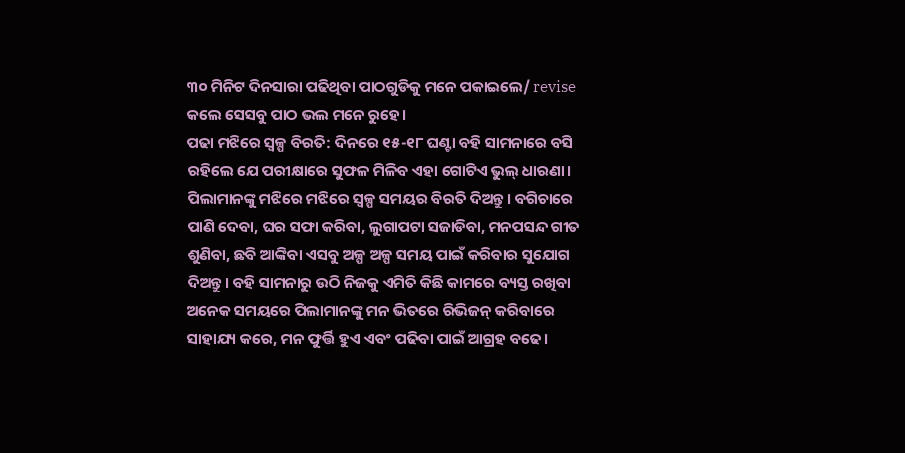୩୦ ମିନିଟ ଦିନସାରା ପଢିଥିବା ପାଠଗୁଡିକୁ ମନେ ପକାଇଲେ/ revise କଲେ ସେସବୁ ପାଠ ଭଲ ମନେ ରୁହେ।
ପଢା ମଝିରେ ସ୍ବଳ୍ପ ବିରତି: ଦିନରେ ୧୫-୧୮ ଘଣ୍ଟା ବହି ସାମନାରେ ବସି ରହିଲେ ଯେ ପରୀକ୍ଷାରେ ସୁଫଳ ମିଳିବ ଏହା ଗୋଟିଏ ଭୁଲ୍ ଧାରଣା। ପିଲାମାନଙ୍କୁ ମଝିରେ ମଝିରେ ସ୍ବଳ୍ପ ସମୟର ବିରତି ଦିଅନ୍ତୁ। ବଗିଚାରେ ପାଣି ଦେବା, ଘର ସଫା କରିବା, ଲୁଗାପଟା ସଜାଡିବା, ମନପସନ୍ଦ ଗୀତ ଶୁଣିବା, ଛବି ଆଙ୍କିବା ଏସବୁ ଅଳ୍ପ ଅଳ୍ପ ସମୟ ପାଇଁ କରିବାର ସୁଯୋଗ ଦିଅନ୍ତୁ। ବହି ସାମନାରୁ ଉଠି ନିଜକୁ ଏମିତି କିଛି କାମରେ ବ୍ୟସ୍ତ ରଖିବା ଅନେକ ସମୟରେ ପିଲାମାନଙ୍କୁ ମନ ଭିତରେ ରିଭିଜନ୍ କରିବାରେ ସାହାଯ୍ୟ କରେ, ମନ ଫୁର୍ତ୍ତି ହୁଏ ଏବଂ ପଢିବା ପାଇଁ ଆଗ୍ରହ ବଢେ।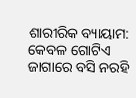ଶାରୀରିକ ବ୍ୟାୟାମ:
କେବଳ ଗୋଟିଏ ଜାଗାରେ ବସି ନରହି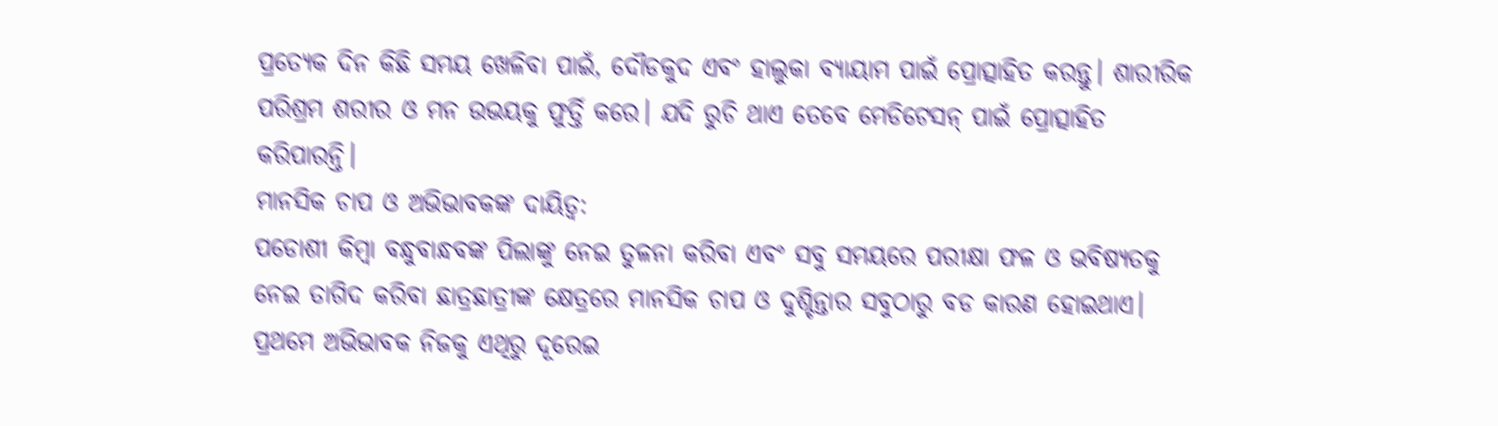ପ୍ରତ୍ୟେକ ଦିନ କିଛି ସମୟ ଖେଳିବା ପାଇଁ, ଦୌଡକୁଦ ଏବଂ ହାଲୁକା ବ୍ୟାୟାମ ପାଇଁ ପ୍ରୋତ୍ସାହିତ କରନ୍ତୁ। ଶାରୀରିକ ପରିଶ୍ରମ ଶରୀର ଓ ମନ ଉଭୟକୁ ଫୁର୍ତ୍ତି କରେ। ଯଦି ରୁଚି ଥାଏ ତେବେ ମେଡିଟେସନ୍ ପାଇଁ ପ୍ରୋତ୍ସାହିତ କରିପାରନ୍ତି।
ମାନସିକ ଚାପ ଓ ଅଭିଭାବକଙ୍କ ଦାୟିତ୍ୱ:
ପଡୋଶୀ କିମ୍ବା ବନ୍ଧୁବାନ୍ଧବଙ୍କ ପିଲାଙ୍କୁ ନେଇ ତୁଳନା କରିବା ଏବଂ ସବୁ ସମୟରେ ପରୀକ୍ଷା ଫଳ ଓ ଭବିଷ୍ୟତକୁ ନେଇ ତାଗିଦ କରିବା ଛାତ୍ରଛାତ୍ରୀଙ୍କ କ୍ଷେତ୍ରରେ ମାନସିକ ଚାପ ଓ ଦୁଶ୍ଚିନ୍ତାର ସବୁଠାରୁ ବଡ କାରଣ ହୋଇଥାଏ। ପ୍ରଥମେ ଅଭିଭାବକ ନିଜକୁ ଏଥିରୁ ଦୂରେଇ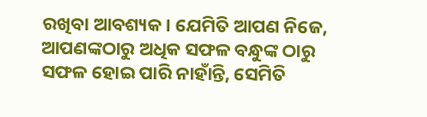ରଖିବା ଆବଶ୍ୟକ। ଯେମିତି ଆପଣ ନିଜେ, ଆପଣଙ୍କଠାରୁ ଅଧିକ ସଫଳ ବନ୍ଧୁଙ୍କ ଠାରୁ ସଫଳ ହୋଇ ପାରି ନାହାଁନ୍ତି, ସେମିତି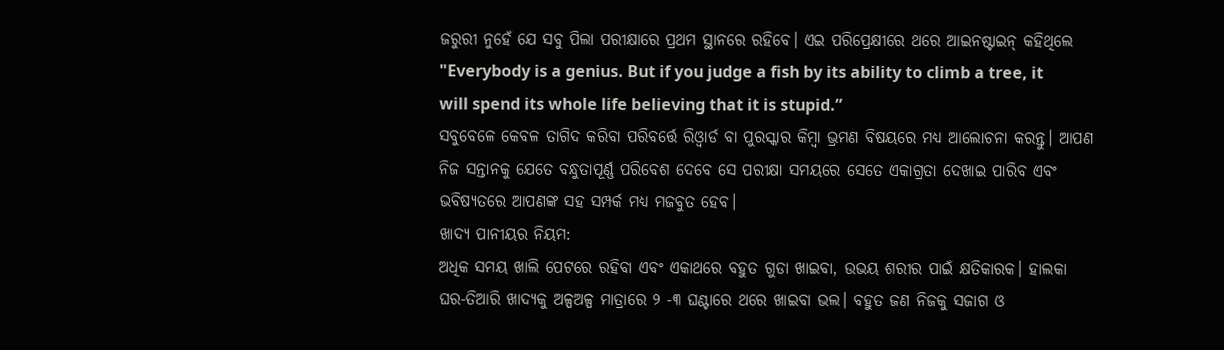ଜରୁରୀ ନୁହେଁ ଯେ ସବୁ ପିଲା ପରୀକ୍ଷାରେ ପ୍ରଥମ ସ୍ଥାନରେ ରହିବେ। ଏଇ ପରିପ୍ରେକ୍ଷୀରେ ଥରେ ଆଇନଷ୍ଟାଇନ୍ କହିଥିଲେ "Everybody is a genius. But if you judge a fish by its ability to climb a tree, it will spend its whole life believing that it is stupid.”
ସବୁବେଳେ କେବଳ ତାଗିଦ କରିବା ପରିବର୍ତ୍ତେ ରିଓ୍ବାର୍ଡ ବା ପୁରସ୍କାର କିମ୍ବା ଭ୍ରମଣ ବିଷୟରେ ମଧ୍ୟ ଆଲୋଚନା କରନ୍ତୁ। ଆପଣ ନିଜ ସନ୍ତାନକୁ ଯେତେ ବନ୍ଧୁତାପୂର୍ଣ୍ଣ ପରିବେଶ ଦେବେ ସେ ପରୀକ୍ଷା ସମୟରେ ସେତେ ଏକାଗ୍ରତା ଦେଖାଇ ପାରିବ ଏବଂ ଭବିଷ୍ୟତରେ ଆପଣଙ୍କ ସହ ସମ୍ପର୍କ ମଧ୍ୟ ମଜବୁତ ହେବ।
ଖାଦ୍ୟ ପାନୀୟର ନିୟମ:
ଅଧିକ ସମୟ ଖାଲି ପେଟରେ ରହିବା ଏବଂ ଏକାଥରେ ବହୁତ ଗୁଡା ଖାଇବା, ଉଭୟ ଶରୀର ପାଇଁ କ୍ଷତିକାରକ। ହାଲକା ଘର-ତିଆରି ଖାଦ୍ୟକୁ ଅଳ୍ପଅଳ୍ପ ମାତ୍ରାରେ ୨ -୩ ଘଣ୍ଟାରେ ଥରେ ଖାଇବା ଭଲ। ବହୁତ ଜଣ ନିଜକୁ ସଜାଗ ଓ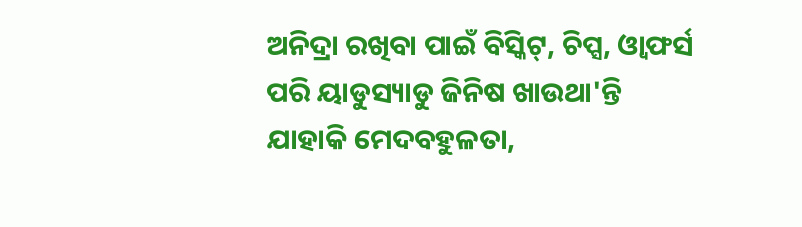ଅନିଦ୍ରା ରଖିବା ପାଇଁ ବିସ୍କିଟ୍, ଚିପ୍ସ, ଓ୍ବାଫର୍ସ ପରି ୟାଡୁସ୍ୟାଡୁ ଜିନିଷ ଖାଉଥା'ନ୍ତି ଯାହାକି ମେଦବହୁଳତା,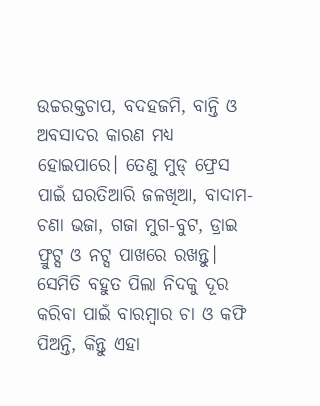ଉଚ୍ଚରକ୍ତଚାପ, ବଦହଜମି, ବାନ୍ତି ଓ ଅବସାଦର କାରଣ ମଧ୍ୟ ହୋଇପାରେ। ତେଣୁ ମୁଡ୍ ଫ୍ରେସ ପାଇଁ ଘରତିଆରି ଜଳଖିଆ, ବାଦାମ- ଚଣା ଭଜା, ଗଜା ମୁଗ-ବୁଟ, ଡ୍ରାଇ ଫ୍ରୁଟ୍ସ ଓ ନଟ୍ସ ପାଖରେ ରଖନ୍ତୁ। ସେମିତି ବହୁତ ପିଲା ନିଦକୁ ଦୂର କରିବା ପାଇଁ ବାରମ୍ବାର ଚା ଓ କଫି ପିଅନ୍ତି, କିନ୍ତୁ ଏହା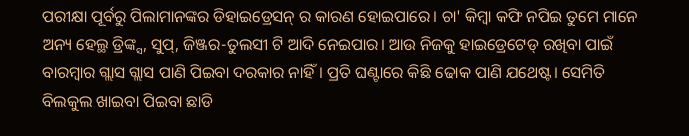ପରୀକ୍ଷା ପୂର୍ବରୁ ପିଲାମାନଙ୍କର ଡିହାଇଡ୍ରେସନ୍ ର କାରଣ ହୋଇପାରେ। ଚା' କିମ୍ବା କଫି ନପିଇ ତୁମେ ମାନେ ଅନ୍ୟ ହେଲ୍ଥ ଡ୍ରିଙ୍କ୍ସ, ସୁପ୍, ଜିଞ୍ଜର-ତୁଲସୀ ଟି ଆଦି ନେଇପାର। ଆଉ ନିଜକୁ ହାଇଡ୍ରେଟେଡ୍ ରଖିବା ପାଇଁ ବାରମ୍ବାର ଗ୍ଲାସ ଗ୍ଲାସ ପାଣି ପିଇବା ଦରକାର ନାହିଁ। ପ୍ରତି ଘଣ୍ଟାରେ କିଛି ଢୋକ ପାଣି ଯଥେଷ୍ଟ। ସେମିତି ବିଲକୁଲ ଖାଇବା ପିଇବା ଛାଡି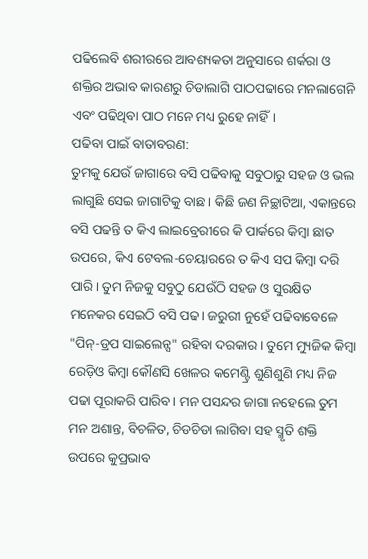ପଢିଲେବି ଶରୀରରେ ଆବଶ୍ୟକତା ଅନୁସାରେ ଶର୍କରା ଓ ଶକ୍ତିର ଅଭାବ କାରଣରୁ ଚିଡାଲାଗି ପାଠପଢାରେ ମନଲାଗେନି ଏବଂ ପଢିଥିବା ପାଠ ମନେ ମଧ୍ୟ ରୁହେ ନାହିଁ।
ପଢିବା ପାଇଁ ବାତାବରଣ:
ତୁମକୁ ଯେଉଁ ଜାଗାରେ ବସି ପଢିବାକୁ ସବୁଠାରୁ ସହଜ ଓ ଭଲ ଲାଗୁଛି ସେଇ ଜାଗାଟିକୁ ବାଛ। କିଛି ଜଣ ନିଚ୍ଛାଟିଆ, ଏକାନ୍ତରେ ବସି ପଢନ୍ତି ତ କିଏ ଲାଇବ୍ରେରୀରେ କି ପାର୍କରେ କିମ୍ବା ଛାତ ଉପରେ, କିଏ ଟେବଲ-ଚେୟାରରେ ତ କିଏ ସପ କିମ୍ବା ଦରି ପାରି। ତୁମ ନିଜକୁ ସବୁଠୁ ଯେଉଁଠି ସହଜ ଓ ସୁରକ୍ଷିତ ମନେକର ସେଇଠି ବସି ପଢ। ଜରୁରୀ ନୁହେଁ ପଢିବାବେଳେ "ପିନ୍-ଡ୍ରପ ସାଇଲେନ୍ସ" ରହିବା ଦରକାର। ତୁମେ ମ୍ୟୁଜିକ କିମ୍ବା ରେଡ଼ିଓ କିମ୍ବା କୌଣସି ଖେଳର କମେଣ୍ଟ୍ରି ଶୁଣିଶୁଣି ମଧ୍ୟ ନିଜ ପଢା ପୂରାକରି ପାରିବ। ମନ ପସନ୍ଦର ଜାଗା ନହେଲେ ତୁମ ମନ ଅଶାନ୍ତ, ବିଚଳିତ, ଚିଡଚିଡା ଲାଗିବା ସହ ସ୍ମୃତି ଶକ୍ତି ଉପରେ କୁପ୍ରଭାବ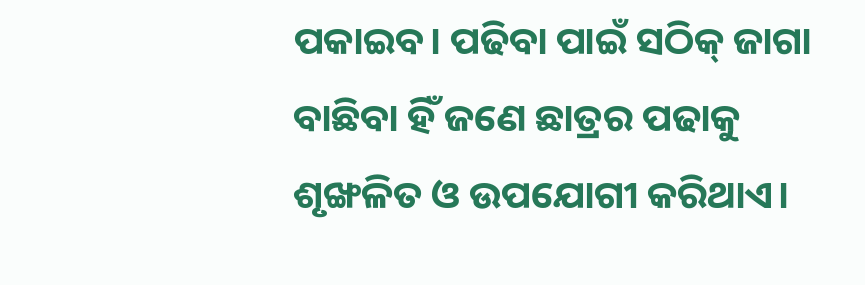ପକାଇବ। ପଢିବା ପାଇଁ ସଠିକ୍ ଜାଗା ବାଛିବା ହିଁ ଜଣେ ଛାତ୍ରର ପଢାକୁ ଶୃଙ୍ଖଳିତ ଓ ଉପଯୋଗୀ କରିଥାଏ।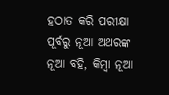ହଠାତ କରି ପରୀକ୍ଷା ପୂର୍ବରୁ ନୂଆ ଅଥରଙ୍କ ନୂଆ ବହି, କିମ୍ବା ନୂଆ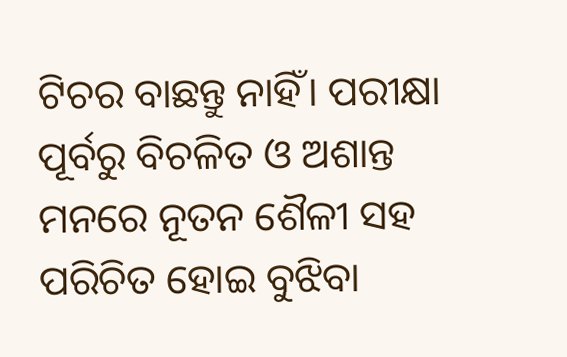ଟିଚର ବାଛନ୍ତୁ ନାହିଁ। ପରୀକ୍ଷା ପୂର୍ବରୁ ବିଚଳିତ ଓ ଅଶାନ୍ତ ମନରେ ନୂତନ ଶୈଳୀ ସହ ପରିଚିତ ହୋଇ ବୁଝିବା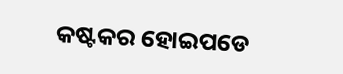କଷ୍ଟକର ହୋଇପଡେ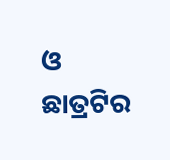ଓ ଛାତ୍ରଟିର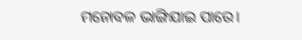ମନୋବଳ ଭାଙ୍ଗିଯାଇ ପାରେ।